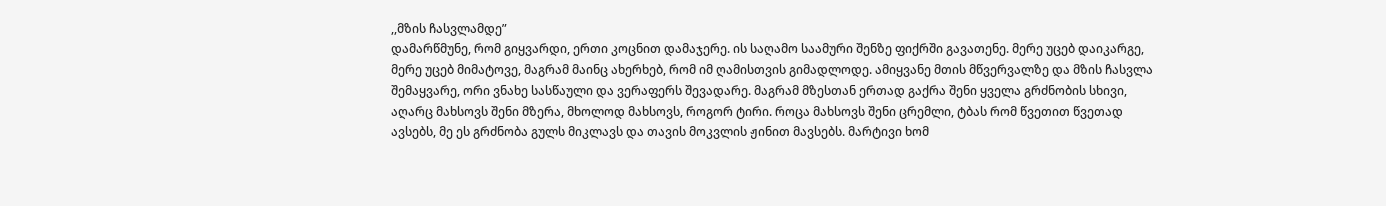,,მზის ჩასვლამდე”
დამარწმუნე, რომ გიყვარდი, ერთი კოცნით დამაჯერე. ის საღამო საამური შენზე ფიქრში გავათენე. მერე უცებ დაიკარგე, მერე უცებ მიმატოვე, მაგრამ მაინც ახერხებ, რომ იმ ღამისთვის გიმადლოდე. ამიყვანე მთის მწვერვალზე და მზის ჩასვლა შემაყვარე, ორი ვნახე სასწაული და ვერაფერს შევადარე. მაგრამ მზესთან ერთად გაქრა შენი ყველა გრძნობის სხივი, აღარც მახსოვს შენი მზერა, მხოლოდ მახსოვს, როგორ ტირი. როცა მახსოვს შენი ცრემლი, ტბას რომ წვეთით წვეთად ავსებს, მე ეს გრძნობა გულს მიკლავს და თავის მოკვლის ჟინით მავსებს. მარტივი ხომ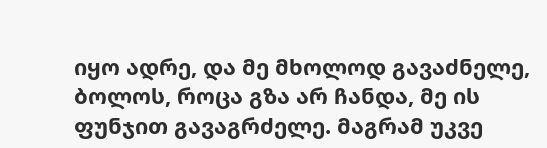იყო ადრე, და მე მხოლოდ გავაძნელე, ბოლოს, როცა გზა არ ჩანდა, მე ის ფუნჯით გავაგრძელე. მაგრამ უკვე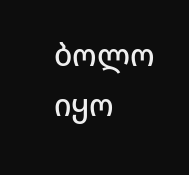ბოლო იყო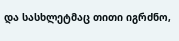და სასხლეტმაც თითი იგრძნო,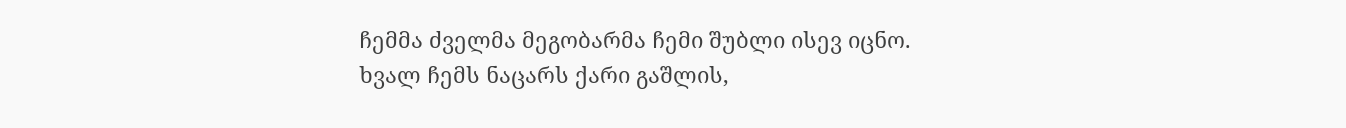ჩემმა ძველმა მეგობარმა ჩემი შუბლი ისევ იცნო. ხვალ ჩემს ნაცარს ქარი გაშლის,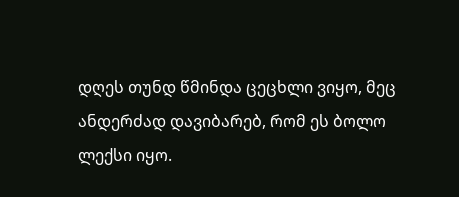დღეს თუნდ წმინდა ცეცხლი ვიყო, მეც ანდერძად დავიბარებ, რომ ეს ბოლო ლექსი იყო.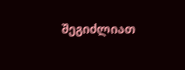შეგიძლიათ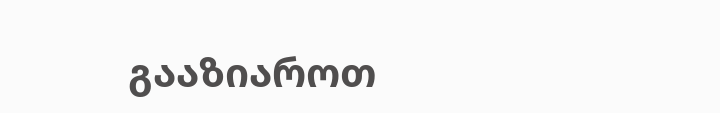გააზიაროთ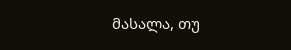მასალა, თუ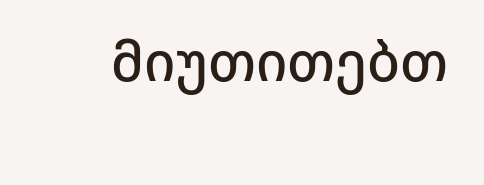მიუთითებთ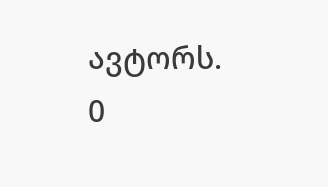ავტორს.
0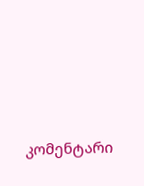კომენტარი